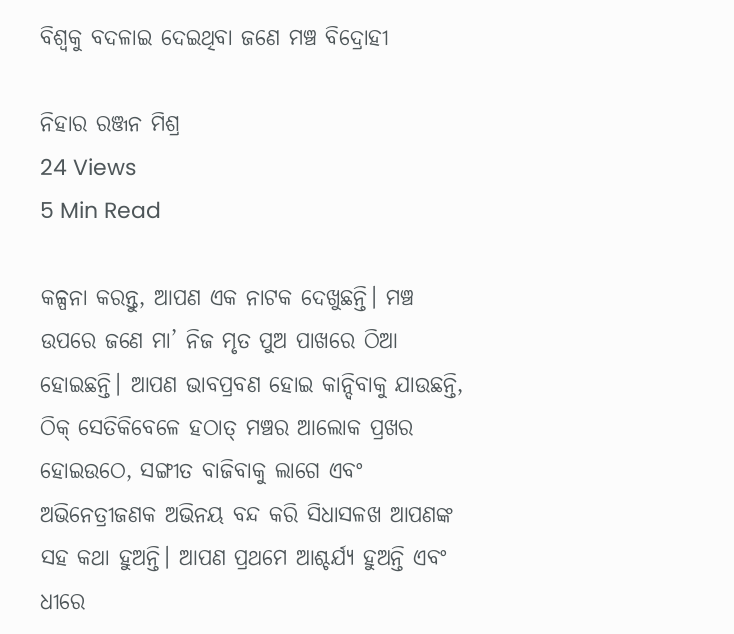ବିଶ୍ୱକୁ ବଦଳାଇ ଦେଇଥିବା ଜଣେ ମଞ୍ଚ ବିଦ୍ରୋହୀ

ନିହାର ରଞ୍ଜନ ମିଶ୍ର
24 Views
5 Min Read

କଳ୍ପନା କରନ୍ତୁ, ଆପଣ ଏକ ନାଟକ ଦେଖୁଛନ୍ତି। ମଞ୍ଚ ଉପରେ ଜଣେ ମା’ ନିଜ ମୃତ ପୁଅ ପାଖରେ ଠିଆ ହୋଇଛନ୍ତି। ଆପଣ ଭାବପ୍ରବଣ ହୋଇ କାନ୍ଦିବାକୁ ଯାଉଛନ୍ତି, ଠିକ୍ ସେତିକିବେଳେ ହଠାତ୍ ମଞ୍ଚର ଆଲୋକ ପ୍ରଖର ହୋଇଉଠେ, ସଙ୍ଗୀତ ବାଜିବାକୁ ଲାଗେ ଏବଂ ଅଭିନେତ୍ରୀଜଣକ ଅଭିନୟ ବନ୍ଦ କରି ସିଧାସଳଖ ଆପଣଙ୍କ ସହ କଥା ହୁଅନ୍ତି। ଆପଣ ପ୍ରଥମେ ଆଶ୍ଚର୍ଯ୍ୟ ହୁଅନ୍ତି ଏବଂ ଧୀରେ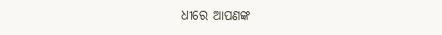ଧୀରେ ଆପଣଙ୍କ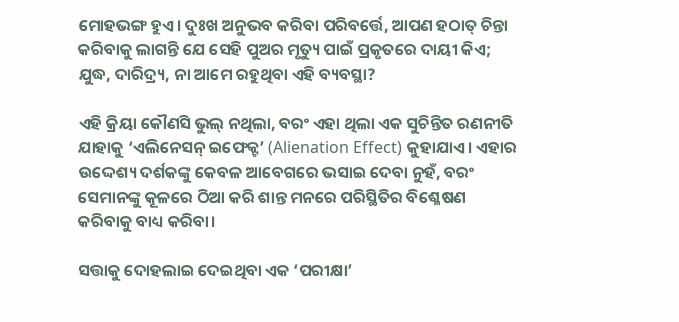ମୋହଭଙ୍ଗ ହୁଏ। ଦୁଃଖ ଅନୁଭବ କରିବା ପରିବର୍ତ୍ତେ, ଆପଣ ହଠାତ୍ ଚିନ୍ତା କରିବାକୁ ଲାଗନ୍ତି ଯେ ସେହି ପୁଅର ମୃତ୍ୟୁ ପାଇଁ ପ୍ରକୃତରେ ଦାୟୀ କିଏ; ଯୁଦ୍ଧ, ଦାରିଦ୍ର୍ୟ, ନା ଆମେ ରହୁଥିବା ଏହି ବ୍ୟବସ୍ଥା?

ଏହି କ୍ରିୟା କୌଣସି ଭୁଲ୍ ନଥିଲା, ବରଂ ଏହା ଥିଲା ଏକ ସୁଚିନ୍ତିତ ରଣନୀତି ଯାହାକୁ ‘ଏଲିନେସନ୍ ଇଫେକ୍ଟ’ (Alienation Effect) କୁହାଯାଏ। ଏହାର ଉଦ୍ଦେଶ୍ୟ ଦର୍ଶକଙ୍କୁ କେବଳ ଆବେଗରେ ଭସାଇ ଦେବା ନୁହଁ, ବରଂ ସେମାନଙ୍କୁ କୂଳରେ ଠିଆ କରି ଶାନ୍ତ ମନରେ ପରିସ୍ଥିତିର ବିଶ୍ଳେଷଣ କରିବାକୁ ବାଧ୍ୟ କରିବା।

ସତ୍ତାକୁ ଦୋହଲାଇ ଦେଇଥିବା ଏକ ‘ପରୀକ୍ଷା’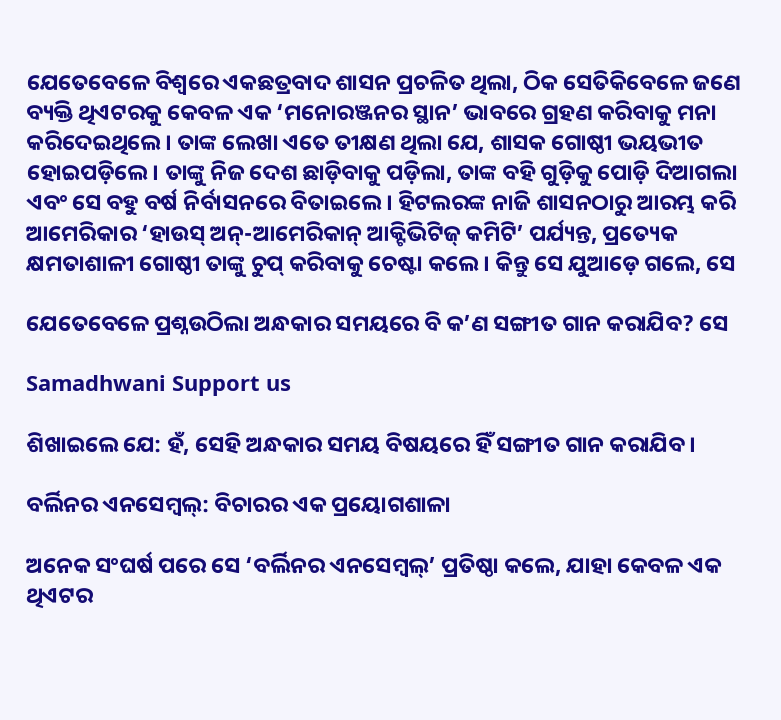ଯେତେବେଳେ ବିଶ୍ୱରେ ଏକଛତ୍ରବାଦ ଶାସନ ପ୍ରଚଳିତ ଥିଲା, ଠିକ ସେତିକିବେଳେ ଜଣେ ବ୍ୟକ୍ତି ଥିଏଟରକୁ କେବଳ ଏକ ‘ମନୋରଞ୍ଜନର ସ୍ଥାନ’ ଭାବରେ ଗ୍ରହଣ କରିବାକୁ ମନା କରିଦେଇଥିଲେ। ତାଙ୍କ ଲେଖା ଏତେ ତୀକ୍ଷଣ ଥିଲା ଯେ, ଶାସକ ଗୋଷ୍ଠୀ ଭୟଭୀତ ହୋଇପଡ଼ିଲେ। ତାଙ୍କୁ ନିଜ ଦେଶ ଛାଡ଼ିବାକୁ ପଡ଼ିଲା, ତାଙ୍କ ବହି ଗୁଡ଼ିକୁ ପୋଡ଼ି ଦିଆଗଲା ଏବଂ ସେ ବହୁ ବର୍ଷ ନିର୍ବାସନରେ ବିତାଇଲେ। ହିଟଲରଙ୍କ ନାଜି ଶାସନଠାରୁ ଆରମ୍ଭ କରି ଆମେରିକାର ‘ହାଉସ୍ ଅନ୍-ଆମେରିକାନ୍ ଆକ୍ଟିଭିଟିଜ୍ କମିଟି’ ପର୍ଯ୍ୟନ୍ତ, ପ୍ରତ୍ୟେକ କ୍ଷମତାଶାଳୀ ଗୋଷ୍ଠୀ ତାଙ୍କୁ ଚୁପ୍ କରିବାକୁ ଚେଷ୍ଟା କଲେ। କିନ୍ତୁ ସେ ଯୁଆଡ଼େ ଗଲେ, ସେ

ଯେତେବେଳେ ପ୍ରଶ୍ନଉଠିଲା ଅନ୍ଧକାର ସମୟରେ ବି କ’ଣ ସଙ୍ଗୀତ ଗାନ କରାଯିବ? ସେ

Samadhwani Support us

ଶିଖାଇଲେ ଯେ: ହଁ, ସେହି ଅନ୍ଧକାର ସମୟ ବିଷୟରେ ହିଁ ସଙ୍ଗୀତ ଗାନ କରାଯିବ।

ବର୍ଲିନର ଏନସେମ୍ବଲ୍: ବିଚାରର ଏକ ପ୍ରୟୋଗଶାଳା

ଅନେକ ସଂଘର୍ଷ ପରେ ସେ ‘ବର୍ଲିନର ଏନସେମ୍ବଲ୍’ ପ୍ରତିଷ୍ଠା କଲେ, ଯାହା କେବଳ ଏକ ଥିଏଟର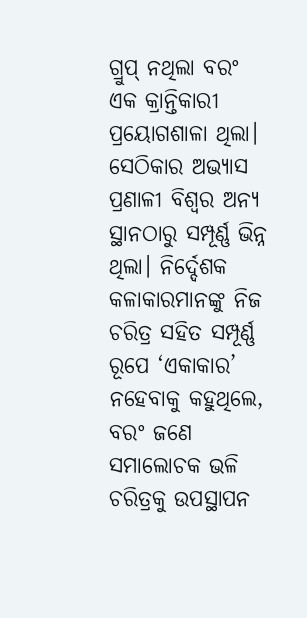ଗ୍ରୁପ୍ ନଥିଲା ବରଂ ଏକ କ୍ରାନ୍ତିକାରୀ ପ୍ରୟୋଗଶାଳା ଥିଲା। ସେଠିକାର ଅଭ୍ୟାସ ପ୍ରଣାଳୀ ବିଶ୍ୱର ଅନ୍ୟ ସ୍ଥାନଠାରୁ ସମ୍ପୂର୍ଣ୍ଣ ଭିନ୍ନ ଥିଲା। ନିର୍ଦ୍ଦେଶକ କଳାକାରମାନଙ୍କୁ ନିଜ ଚରିତ୍ର ସହିତ ସମ୍ପୂର୍ଣ୍ଣ ରୂପେ ‘ଏକାକାର’ ନହେବାକୁ କହୁଥିଲେ, ବରଂ ଜଣେ ସମାଲୋଚକ ଭଳି ଚରିତ୍ରକୁ ଉପସ୍ଥାପନ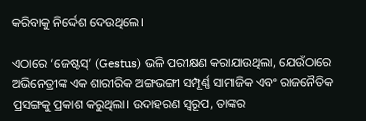କରିବାକୁ ନିର୍ଦ୍ଦେଶ ଦେଉଥିଲେ।

ଏଠାରେ ‘ଜେଷ୍ଟସ୍’ (Gestus) ଭଳି ପରୀକ୍ଷଣ କରାଯାଉଥିଲା, ଯେଉଁଠାରେ ଅଭିନେତ୍ରୀଙ୍କ ଏକ ଶାରୀରିକ ଅଙ୍ଗଭଙ୍ଗୀ ସମ୍ପୂର୍ଣ୍ଣ ସାମାଜିକ ଏବଂ ରାଜନୈତିକ ପ୍ରସଙ୍ଗକୁ ପ୍ରକାଶ କରୁଥିଲା। ଉଦାହରଣ ସ୍ୱରୂପ, ତାଙ୍କର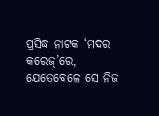ପ୍ରସିଦ୍ଧ ନାଟକ ‘ମଦର କରେଜ୍’ରେ, ଯେତେବେଳେ ସେ ନିଜ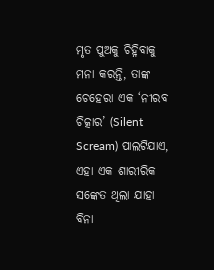ମୃତ ପୁଅକୁ ଚିହ୍ନିବାକୁ ମନା କରନ୍ତି, ତାଙ୍କ ଚେହେରା ଏକ ‘ନୀରବ ଚିତ୍କାର’ (Silent Scream) ପାଲଟିଯାଏ, ଏହା ଏକ ଶାରୀରିକ ସଙ୍କେତ ଥିଲା ଯାହା ବିନା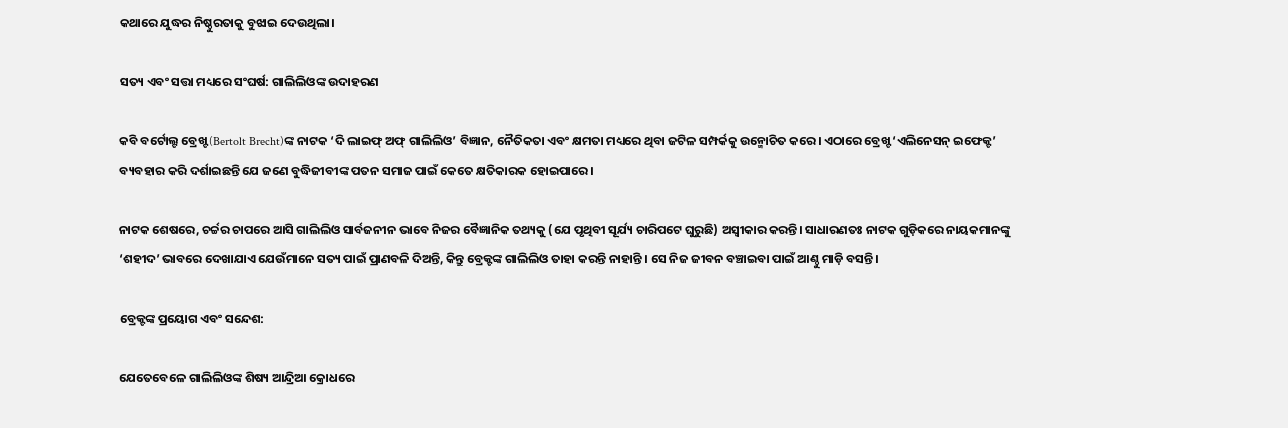କଥାରେ ଯୁଦ୍ଧର ନିଷ୍ଠୁରତାକୁ ବୁଝାଇ ଦେଉଥିଲା।

ସତ୍ୟ ଏବଂ ସତ୍ତା ମଧ୍ୟରେ ସଂଘର୍ଷ: ଗାଲିଲିଓଙ୍କ ଉଦାହରଣ

କବି ବର୍ଟୋଲ୍ଟ ବ୍ରେଖ୍ଟ (Bertolt Brecht)ଙ୍କ ନାଟକ ‘ଦି ଲାଇଫ୍ ଅଫ୍ ଗାଲିଲିଓ’ ବିଜ୍ଞାନ, ନୈତିକତା ଏବଂ କ୍ଷମତା ମଧ୍ୟରେ ଥିବା ଜଟିଳ ସମ୍ପର୍କକୁ ଉନ୍ମୋଚିତ କରେ। ଏଠାରେ ବ୍ରେଖ୍ଟ ‘ଏଲିନେସନ୍ ଇଫେକ୍ଟ’ ବ୍ୟବହାର କରି ଦର୍ଶାଇଛନ୍ତି ଯେ ଜଣେ ବୁଦ୍ଧିଜୀବୀଙ୍କ ପତନ ସମାଜ ପାଇଁ କେତେ କ୍ଷତିକାରକ ହୋଇପାରେ।

ନାଟକ ଶେଷରେ, ଚର୍ଚ୍ଚର ଚାପରେ ଆସି ଗାଲିଲିଓ ସାର୍ବଜନୀନ ଭାବେ ନିଜର ବୈଜ୍ଞାନିକ ତଥ୍ୟକୁ (ଯେ ପୃଥିବୀ ସୂର୍ଯ୍ୟ ଚାରିପଟେ ଘୁରୁଛି) ଅସ୍ୱୀକାର କରନ୍ତି। ସାଧାରଣତଃ ନାଟକ ଗୁଡ଼ିକରେ ନାୟକମାନଙ୍କୁ ‘ଶହୀଦ’ ଭାବରେ ଦେଖାଯାଏ ଯେଉଁମାନେ ସତ୍ୟ ପାଇଁ ପ୍ରାଣବଳି ଦିଅନ୍ତି, କିନ୍ତୁ ବ୍ରେକ୍ଟଙ୍କ ଗାଲିଲିଓ ତାହା କରନ୍ତି ନାହାନ୍ତି । ସେ ନିଜ ଜୀବନ ବଞ୍ଚାଇବା ପାଇଁ ଆଣ୍ଠୁ ମାଡ଼ି ବସନ୍ତି।

ବ୍ରେକ୍ଟଙ୍କ ପ୍ରୟୋଗ ଏବଂ ସନ୍ଦେଶ:

ଯେତେବେଳେ ଗାଲିଲିଓଙ୍କ ଶିଷ୍ୟ ଆନ୍ଦ୍ରିଆ କ୍ରୋଧରେ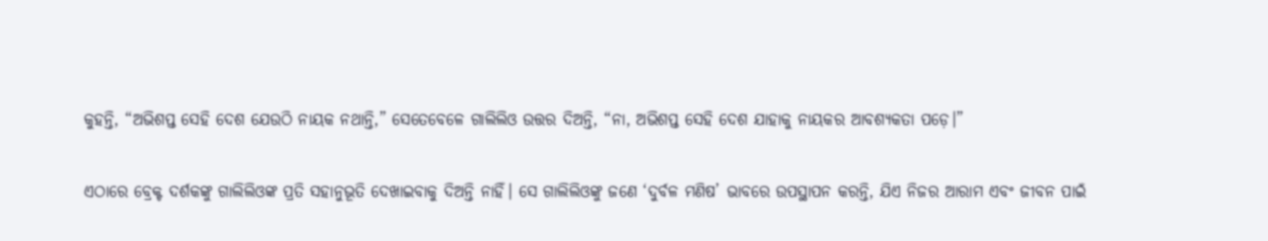କୁହନ୍ତି, “ଅଭିଶପ୍ତ ସେହି ଦେଶ ଯେଉଠି ନାୟକ ନଥାନ୍ତି,” ସେତେବେଳେ ଗାଲିଲିଓ ଉତ୍ତର ଦିଅନ୍ତି, “ନା, ଅଭିଶପ୍ତ ସେହି ଦେଶ ଯାହାକୁ ନାୟକର ଆବଶ୍ୟକତା ପଡ଼େ।”

ଏଠାରେ ବ୍ରେକ୍ଟ ଦର୍ଶକଙ୍କୁ ଗାଲିଲିଓଙ୍କ ପ୍ରତି ସହାନୁଭୂତି ଦେଖାଇବାକୁ ଦିଅନ୍ତି ନାହିଁ। ସେ ଗାଲିଲିଓଙ୍କୁ ଜଣେ ‘ଦୁର୍ବଳ ମଣିଷ’ ଭାବରେ ଉପସ୍ଥାପନ କରନ୍ତି, ଯିଏ ନିଜର ଆରାମ ଏବଂ ଜୀବନ ପାଇଁ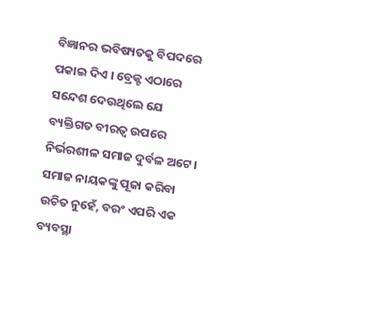ବିଜ୍ଞାନର ଭବିଷ୍ୟତକୁ ବିପଦରେ ପକାଇ ଦିଏ । ବ୍ରେକ୍ଟ ଏଠାରେ ସନ୍ଦେଶ ଦେଉଥିଲେ ଯେ ବ୍ୟକ୍ତିଗତ ବୀରତ୍ୱ ଉପରେ ନିର୍ଭରଶୀଳ ସମାଜ ଦୁର୍ବଳ ଅଟେ। ସମାଜ ନାୟକଙ୍କୁ ପୂଜା କରିବା ଉଚିତ ନୁହେଁ, ବରଂ ଏପରି ଏକ ବ୍ୟବସ୍ଥା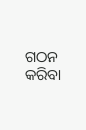ଗଠନ କରିବା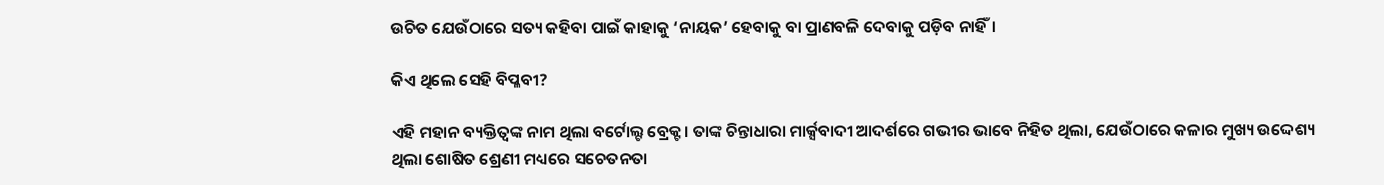ଉଚିତ ଯେଉଁଠାରେ ସତ୍ୟ କହିବା ପାଇଁ କାହାକୁ ‘ନାୟକ’ ହେବାକୁ ବା ପ୍ରାଣବଳି ଦେବାକୁ ପଡ଼ିବ ନାହିଁ।

କିଏ ଥିଲେ ସେହି ବିପ୍ଳବୀ?

ଏହି ମହାନ ବ୍ୟକ୍ତିତ୍ୱଙ୍କ ନାମ ଥିଲା ବର୍ଟୋଲ୍ଟ ବ୍ରେକ୍ଟ। ତାଙ୍କ ଚିନ୍ତାଧାରା ମାର୍କ୍ସବାଦୀ ଆଦର୍ଶରେ ଗଭୀର ଭାବେ ନିହିତ ଥିଲା, ଯେଉଁଠାରେ କଳାର ମୁଖ୍ୟ ଉଦ୍ଦେଶ୍ୟ ଥିଲା ଶୋଷିତ ଶ୍ରେଣୀ ମଧ୍ୟରେ ସଚେତନତା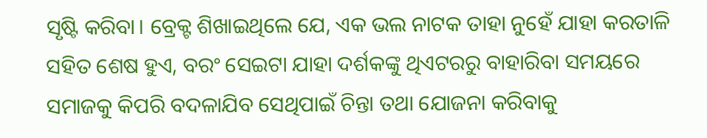ସୃଷ୍ଟି କରିବା। ବ୍ରେକ୍ଟ ଶିଖାଇଥିଲେ ଯେ, ଏକ ଭଲ ନାଟକ ତାହା ନୁହେଁ ଯାହା କରତାଳି ସହିତ ଶେଷ ହୁଏ, ବରଂ ସେଇଟା ଯାହା ଦର୍ଶକଙ୍କୁ ଥିଏଟରରୁ ବାହାରିବା ସମୟରେ ସମାଜକୁ କିପରି ବଦଳାଯିବ ସେଥିପାଇଁ ଚିନ୍ତା ତଥା ଯୋଜନା କରିବାକୁ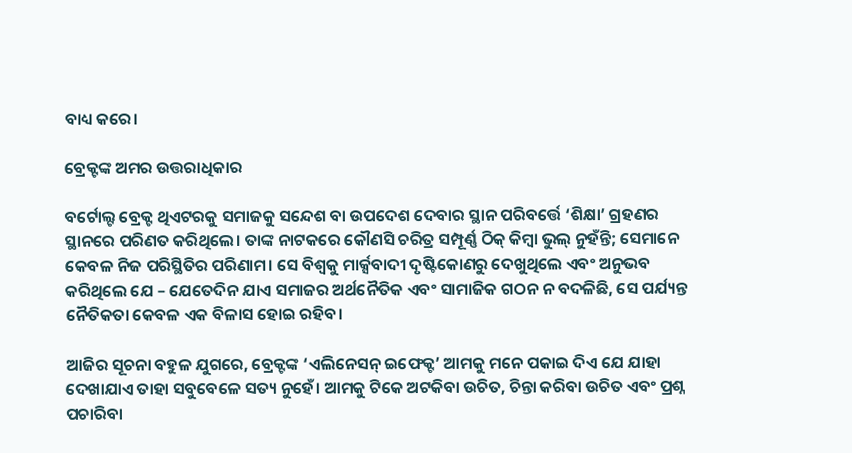ବାଧ୍ୟ କରେ।

ବ୍ରେକ୍ଟଙ୍କ ଅମର ଉତ୍ତରାଧିକାର

ବର୍ଟୋଲ୍ଟ ବ୍ରେକ୍ଟ ଥିଏଟରକୁ ସମାଜକୁ ସନ୍ଦେଶ ବା ଉପଦେଶ ଦେବାର ସ୍ଥାନ ପରିବର୍ତ୍ତେ ‘ଶିକ୍ଷା’ ଗ୍ରହଣର ସ୍ଥାନରେ ପରିଣତ କରିଥିଲେ। ତାଙ୍କ ନାଟକରେ କୌଣସି ଚରିତ୍ର ସମ୍ପୂର୍ଣ୍ଣ ଠିକ୍ କିମ୍ବା ଭୁଲ୍ ନୁହଁନ୍ତି; ସେମାନେ କେବଳ ନିଜ ପରିସ୍ଥିତିର ପରିଣାମ। ସେ ବିଶ୍ୱକୁ ମାର୍କ୍ସବାଦୀ ଦୃଷ୍ଟିକୋଣରୁ ଦେଖୁଥିଲେ ଏବଂ ଅନୁଭବ କରିଥିଲେ ଯେ – ଯେତେଦିନ ଯାଏ ସମାଜର ଅର୍ଥନୈତିକ ଏବଂ ସାମାଜିକ ଗଠନ ନ ବଦଳିଛି, ସେ ପର୍ଯ୍ୟନ୍ତ ନୈତିକତା କେବଳ ଏକ ବିଳାସ ହୋଇ ରହିବ।

ଆଜିର ସୂଚନା ବହୁଳ ଯୁଗରେ, ବ୍ରେକ୍ଟଙ୍କ ‘ଏଲିନେସନ୍ ଇଫେକ୍ଟ’ ଆମକୁ ମନେ ପକାଇ ଦିଏ ଯେ ଯାହା ଦେଖାଯାଏ ତାହା ସବୁବେଳେ ସତ୍ୟ ନୁହେଁ। ଆମକୁ ଟିକେ ଅଟକିବା ଉଚିତ, ଚିନ୍ତା କରିବା ଉଚିତ ଏବଂ ପ୍ରଶ୍ନ ପଚାରିବା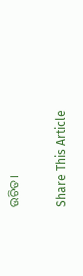ଉଚିତ।

Share This Article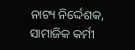ନାଟ୍ୟ ନିର୍ଦ୍ଦେଶକ, ସାମାଜିକ କର୍ମୀ